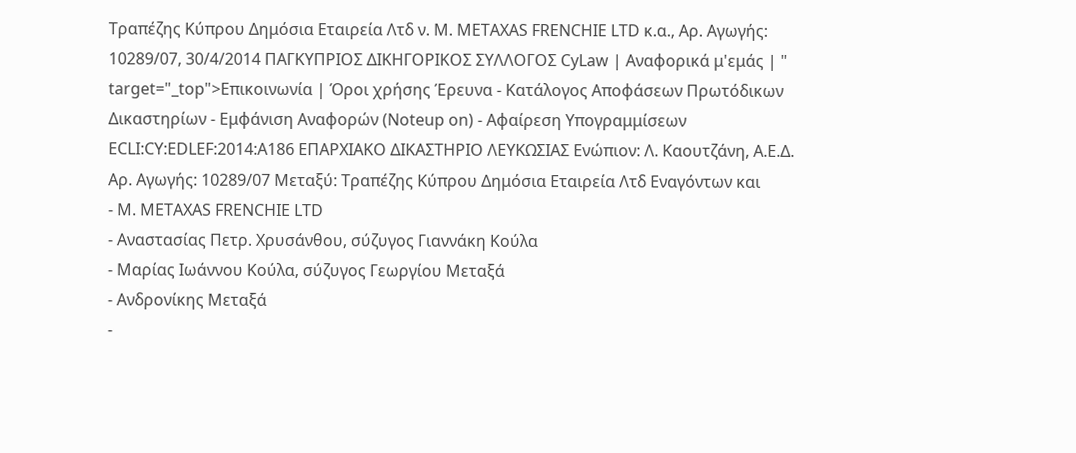Τραπέζης Κύπρου Δημόσια Εταιρεία Λτδ ν. M. METAXAS FRENCHIE LTD κ.α., Αρ. Αγωγής: 10289/07, 30/4/2014 ΠΑΓΚΥΠΡΙΟΣ ΔΙΚΗΓΟΡΙΚΟΣ ΣΥΛΛΟΓΟΣ CyLaw | Αναφορικά μ'εμάς | " target="_top">Επικοινωνία | Όροι χρήσης Έρευνα - Κατάλογος Αποφάσεων Πρωτόδικων Δικαστηρίων - Εμφάνιση Αναφορών (Noteup on) - Αφαίρεση Υπογραμμίσεων ECLI:CY:EDLEF:2014:A186 ΕΠΑΡΧΙΑΚΟ ΔΙΚΑΣΤΗΡΙΟ ΛΕΥΚΩΣΙΑΣ Ενώπιον: Λ. Καουτζάνη, Α.Ε.Δ. Αρ. Αγωγής: 10289/07 Μεταξύ: Τραπέζης Κύπρου Δημόσια Εταιρεία Λτδ Εναγόντων και
- M. METAXAS FRENCHIE LTD
- Αναστασίας Πετρ. Χρυσάνθου, σύζυγος Γιαννάκη Κούλα
- Μαρίας Ιωάννου Κούλα, σύζυγος Γεωργίου Μεταξά
- Ανδρονίκης Μεταξά
-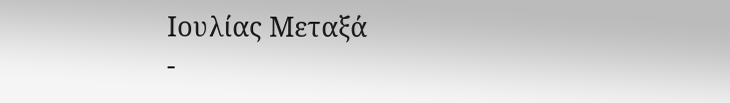Ιουλίας Μεταξά
-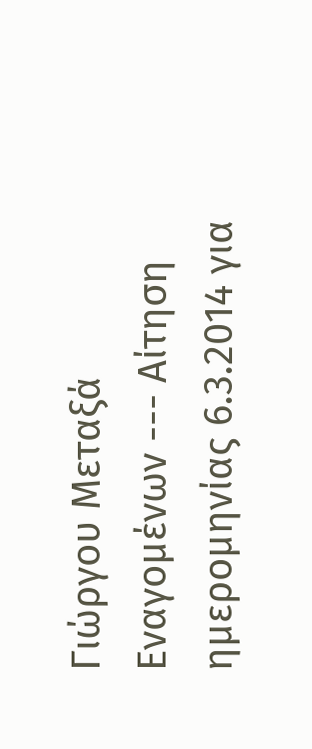Γιώργου Μεταξά Εναγομένων --- Αίτηση ημερομηνίας 6.3.2014 για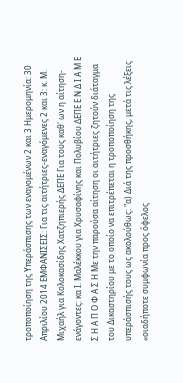τροποποίηση της Υπεράσπισης των εναγομένων 2 και 3 Ημερομηνία: 30 Απριλίου 2014 ΕΜΦΑΝΙΣΕΙΣ: Για τις αιτήτριες-εναγόμενες 2 και 3: κ. Μ. Μιχαήλ για Κολοκασίδης Χατζηπιερής ΔΕΠΕ Για τους καθ' ων η αίτηση-ενάγοντες: κα Ι. Μαλέκκου για Χρυσαφίνης και Πολυβίου ΔΕΠΕ Ε Ν Δ Ι Α Μ Ε Σ Η Α Π Ο Φ Α Σ Η Με την παρούσα αίτηση οι αιτήτριες ζητούν διάταγμα του Δικαστηρίου με το οποίο να επιτρέπεται η τροποποίηση της υπεράσπισής τους ως ακολούθως: "α) Διά της προσθήκης, μετά τις λέξεις «οιαδήποτε συμφωνία προς όφελος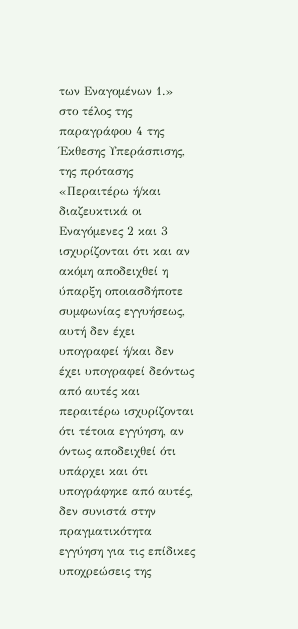των Εναγομένων 1.» στο τέλος της παραγράφου 4 της Έκθεσης Υπεράσπισης, της πρότασης «Περαιτέρω ή/και διαζευκτικά οι Εναγόμενες 2 και 3 ισχυρίζονται ότι και αν ακόμη αποδειχθεί η ύπαρξη οποιασδήποτε συμφωνίας εγγυήσεως, αυτή δεν έχει υπογραφεί ή/και δεν έχει υπογραφεί δεόντως από αυτές και περαιτέρω ισχυρίζονται ότι τέτοια εγγύηση, αν όντως αποδειχθεί ότι υπάρχει και ότι υπογράφηκε από αυτές, δεν συνιστά στην πραγματικότητα εγγύηση για τις επίδικες υποχρεώσεις της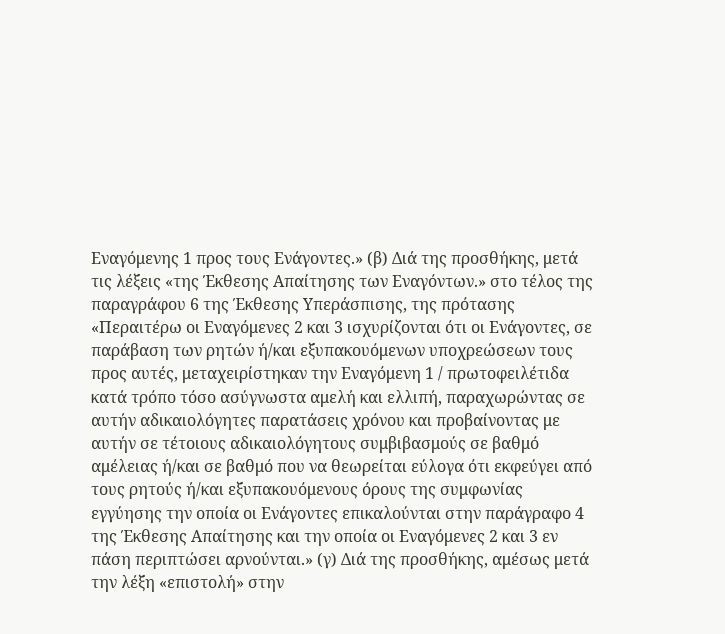Εναγόμενης 1 προς τους Ενάγοντες.» (β) Διά της προσθήκης, μετά τις λέξεις «της Έκθεσης Απαίτησης των Εναγόντων.» στο τέλος της παραγράφου 6 της Έκθεσης Υπεράσπισης, της πρότασης «Περαιτέρω οι Εναγόμενες 2 και 3 ισχυρίζονται ότι οι Ενάγοντες, σε παράβαση των ρητών ή/και εξυπακουόμενων υποχρεώσεων τους προς αυτές, μεταχειρίστηκαν την Εναγόμενη 1 / πρωτοφειλέτιδα κατά τρόπο τόσο ασύγνωστα αμελή και ελλιπή, παραχωρώντας σε αυτήν αδικαιολόγητες παρατάσεις χρόνου και προβαίνοντας με αυτήν σε τέτοιους αδικαιολόγητους συμβιβασμούς σε βαθμό αμέλειας ή/και σε βαθμό που να θεωρείται εύλογα ότι εκφεύγει από τους ρητούς ή/και εξυπακουόμενους όρους της συμφωνίας εγγύησης την οποία οι Ενάγοντες επικαλούνται στην παράγραφο 4 της Έκθεσης Απαίτησης και την οποία οι Εναγόμενες 2 και 3 εν πάση περιπτώσει αρνούνται.» (γ) Διά της προσθήκης, αμέσως μετά την λέξη «επιστολή» στην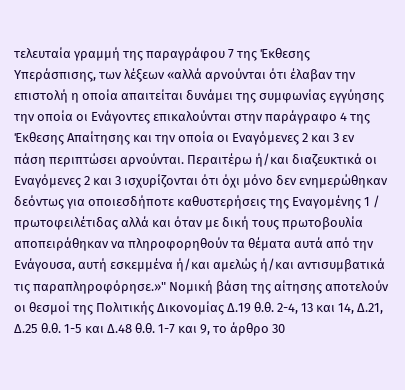τελευταία γραμμή της παραγράφου 7 της Έκθεσης Υπεράσπισης, των λέξεων «αλλά αρνούνται ότι έλαβαν την επιστολή η οποία απαιτείται δυνάμει της συμφωνίας εγγύησης την οποία οι Ενάγοντες επικαλούνται στην παράγραφο 4 της Έκθεσης Απαίτησης και την οποία οι Εναγόμενες 2 και 3 εν πάση περιπτώσει αρνούνται. Περαιτέρω ή/και διαζευκτικά οι Εναγόμενες 2 και 3 ισχυρίζονται ότι όχι μόνο δεν ενημερώθηκαν δεόντως για οποιεσδήποτε καθυστερήσεις της Εναγομένης 1 / πρωτοφειλέτιδας αλλά και όταν με δική τους πρωτοβουλία αποπειράθηκαν να πληροφορηθούν τα θέματα αυτά από την Ενάγουσα, αυτή εσκεμμένα ή/και αμελώς ή/και αντισυμβατικά τις παραπληροφόρησε.»" Νομική βάση της αίτησης αποτελούν οι θεσμοί της Πολιτικής Δικονομίας Δ.19 θ.θ. 2-4, 13 και 14, Δ.21, Δ.25 θ.θ. 1-5 και Δ.48 θ.θ. 1-7 και 9, το άρθρο 30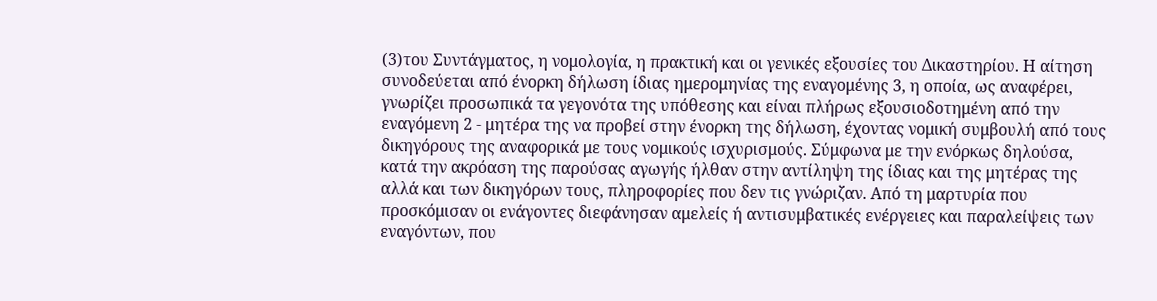(3)του Συντάγματος, η νομολογία, η πρακτική και οι γενικές εξουσίες του Δικαστηρίου. Η αίτηση συνοδεύεται από ένορκη δήλωση ίδιας ημερομηνίας της εναγομένης 3, η οποία, ως αναφέρει, γνωρίζει προσωπικά τα γεγονότα της υπόθεσης και είναι πλήρως εξουσιοδοτημένη από την εναγόμενη 2 - μητέρα της να προβεί στην ένορκη της δήλωση, έχοντας νομική συμβουλή από τους δικηγόρους της αναφορικά με τους νομικούς ισχυρισμούς. Σύμφωνα με την ενόρκως δηλούσα, κατά την ακρόαση της παρούσας αγωγής ήλθαν στην αντίληψη της ίδιας και της μητέρας της αλλά και των δικηγόρων τους, πληροφορίες που δεν τις γνώριζαν. Από τη μαρτυρία που προσκόμισαν οι ενάγοντες διεφάνησαν αμελείς ή αντισυμβατικές ενέργειες και παραλείψεις των εναγόντων, που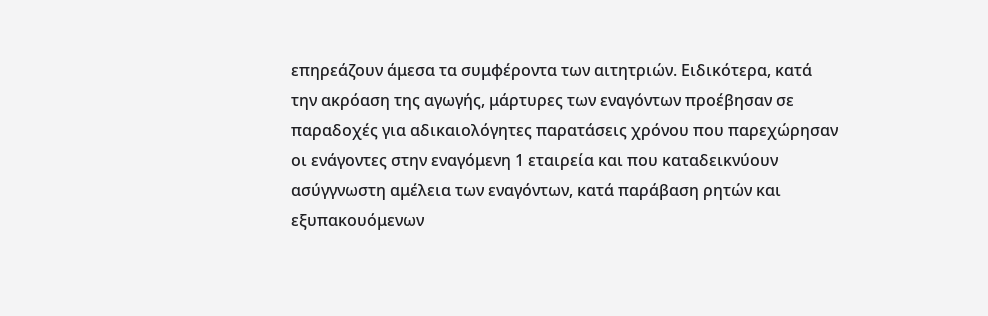επηρεάζουν άμεσα τα συμφέροντα των αιτητριών. Ειδικότερα, κατά την ακρόαση της αγωγής, μάρτυρες των εναγόντων προέβησαν σε παραδοχές για αδικαιολόγητες παρατάσεις χρόνου που παρεχώρησαν οι ενάγοντες στην εναγόμενη 1 εταιρεία και που καταδεικνύουν ασύγγνωστη αμέλεια των εναγόντων, κατά παράβαση ρητών και εξυπακουόμενων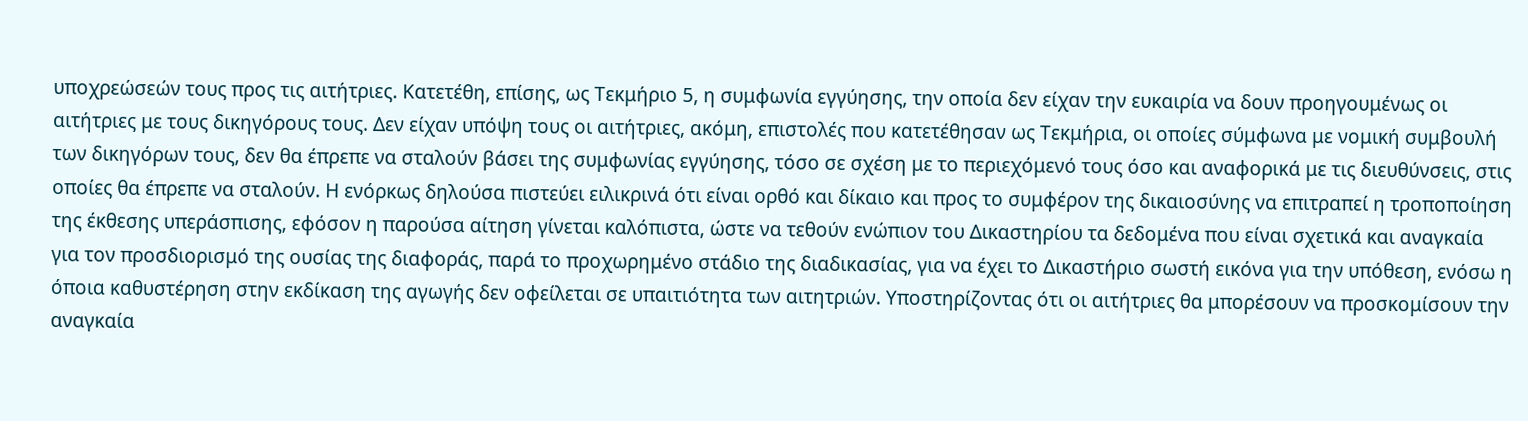υποχρεώσεών τους προς τις αιτήτριες. Κατετέθη, επίσης, ως Τεκμήριο 5, η συμφωνία εγγύησης, την οποία δεν είχαν την ευκαιρία να δουν προηγουμένως οι αιτήτριες με τους δικηγόρους τους. Δεν είχαν υπόψη τους οι αιτήτριες, ακόμη, επιστολές που κατετέθησαν ως Τεκμήρια, οι οποίες σύμφωνα με νομική συμβουλή των δικηγόρων τους, δεν θα έπρεπε να σταλούν βάσει της συμφωνίας εγγύησης, τόσο σε σχέση με το περιεχόμενό τους όσο και αναφορικά με τις διευθύνσεις, στις οποίες θα έπρεπε να σταλούν. Η ενόρκως δηλούσα πιστεύει ειλικρινά ότι είναι ορθό και δίκαιο και προς το συμφέρον της δικαιοσύνης να επιτραπεί η τροποποίηση της έκθεσης υπεράσπισης, εφόσον η παρούσα αίτηση γίνεται καλόπιστα, ώστε να τεθούν ενώπιον του Δικαστηρίου τα δεδομένα που είναι σχετικά και αναγκαία για τον προσδιορισμό της ουσίας της διαφοράς, παρά το προχωρημένο στάδιο της διαδικασίας, για να έχει το Δικαστήριο σωστή εικόνα για την υπόθεση, ενόσω η όποια καθυστέρηση στην εκδίκαση της αγωγής δεν οφείλεται σε υπαιτιότητα των αιτητριών. Υποστηρίζοντας ότι οι αιτήτριες θα μπορέσουν να προσκομίσουν την αναγκαία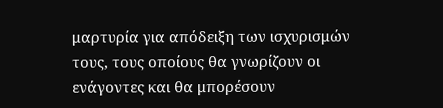μαρτυρία για απόδειξη των ισχυρισμών τους, τους οποίους θα γνωρίζουν οι ενάγοντες και θα μπορέσουν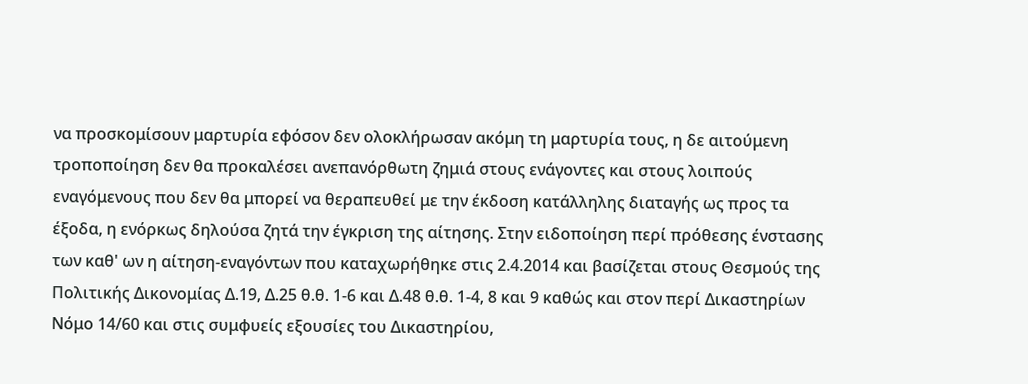να προσκομίσουν μαρτυρία εφόσον δεν ολοκλήρωσαν ακόμη τη μαρτυρία τους, η δε αιτούμενη τροποποίηση δεν θα προκαλέσει ανεπανόρθωτη ζημιά στους ενάγοντες και στους λοιπούς εναγόμενους που δεν θα μπορεί να θεραπευθεί με την έκδοση κατάλληλης διαταγής ως προς τα έξοδα, η ενόρκως δηλούσα ζητά την έγκριση της αίτησης. Στην ειδοποίηση περί πρόθεσης ένστασης των καθ' ων η αίτηση-εναγόντων που καταχωρήθηκε στις 2.4.2014 και βασίζεται στους Θεσμούς της Πολιτικής Δικονομίας Δ.19, Δ.25 θ.θ. 1-6 και Δ.48 θ.θ. 1-4, 8 και 9 καθώς και στον περί Δικαστηρίων Νόμο 14/60 και στις συμφυείς εξουσίες του Δικαστηρίου,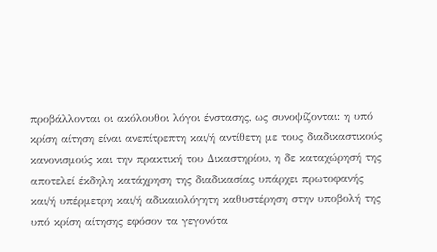προβάλλονται οι ακόλουθοι λόγοι ένστασης, ως συνοψίζονται: η υπό κρίση αίτηση είναι ανεπίτρεπτη και/ή αντίθετη με τους διαδικαστικούς κανονισμούς και την πρακτική του Δικαστηρίου, η δε καταχώρησή της αποτελεί έκδηλη κατάχρηση της διαδικασίας υπάρχει πρωτοφανής και/ή υπέρμετρη και/ή αδικαιολόγητη καθυστέρηση στην υποβολή της υπό κρίση αίτησης εφόσον τα γεγονότα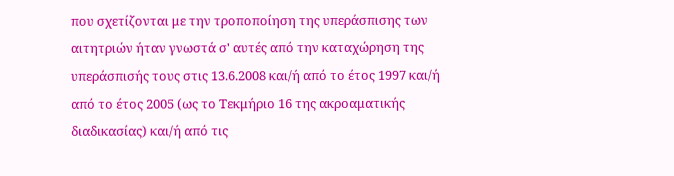που σχετίζονται με την τροποποίηση της υπεράσπισης των αιτητριών ήταν γνωστά σ' αυτές από την καταχώρηση της υπεράσπισής τους στις 13.6.2008 και/ή από το έτος 1997 και/ή από το έτος 2005 (ως το Τεκμήριο 16 της ακροαματικής διαδικασίας) και/ή από τις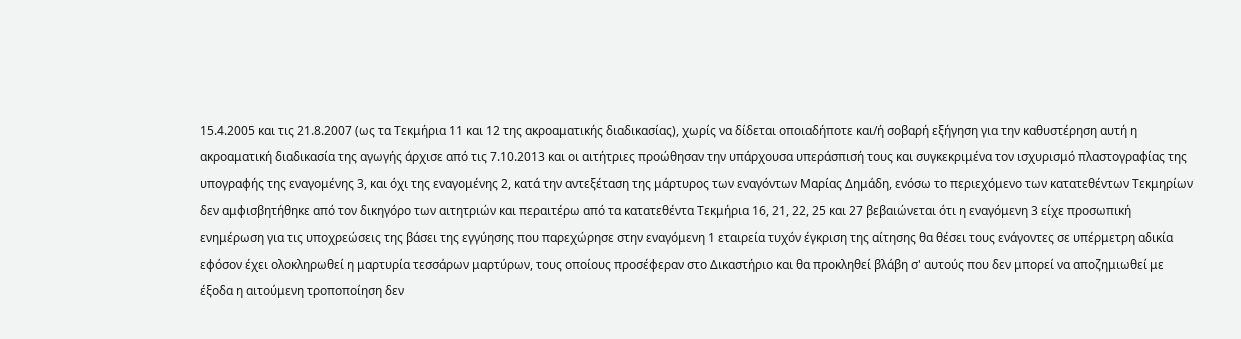15.4.2005 και τις 21.8.2007 (ως τα Τεκμήρια 11 και 12 της ακροαματικής διαδικασίας), χωρίς να δίδεται οποιαδήποτε και/ή σοβαρή εξήγηση για την καθυστέρηση αυτή η ακροαματική διαδικασία της αγωγής άρχισε από τις 7.10.2013 και οι αιτήτριες προώθησαν την υπάρχουσα υπεράσπισή τους και συγκεκριμένα τον ισχυρισμό πλαστογραφίας της υπογραφής της εναγομένης 3, και όχι της εναγομένης 2, κατά την αντεξέταση της μάρτυρος των εναγόντων Μαρίας Δημάδη, ενόσω το περιεχόμενο των κατατεθέντων Τεκμηρίων δεν αμφισβητήθηκε από τον δικηγόρο των αιτητριών και περαιτέρω από τα κατατεθέντα Τεκμήρια 16, 21, 22, 25 και 27 βεβαιώνεται ότι η εναγόμενη 3 είχε προσωπική ενημέρωση για τις υποχρεώσεις της βάσει της εγγύησης που παρεχώρησε στην εναγόμενη 1 εταιρεία τυχόν έγκριση της αίτησης θα θέσει τους ενάγοντες σε υπέρμετρη αδικία εφόσον έχει ολοκληρωθεί η μαρτυρία τεσσάρων μαρτύρων, τους οποίους προσέφεραν στο Δικαστήριο και θα προκληθεί βλάβη σ' αυτούς που δεν μπορεί να αποζημιωθεί με έξοδα η αιτούμενη τροποποίηση δεν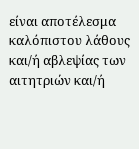είναι αποτέλεσμα καλόπιστου λάθους και/ή αβλεψίας των αιτητριών και/ή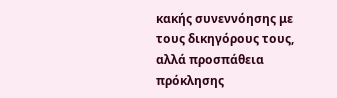κακής συνεννόησης με τους δικηγόρους τους, αλλά προσπάθεια πρόκλησης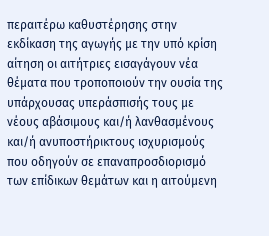περαιτέρω καθυστέρησης στην εκδίκαση της αγωγής με την υπό κρίση αίτηση οι αιτήτριες εισαγάγουν νέα θέματα που τροποποιούν την ουσία της υπάρχουσας υπεράσπισής τους με νέους αβάσιμους και/ή λανθασμένους και/ή ανυποστήρικτους ισχυρισμούς που οδηγούν σε επαναπροσδιορισμό των επίδικων θεμάτων και η αιτούμενη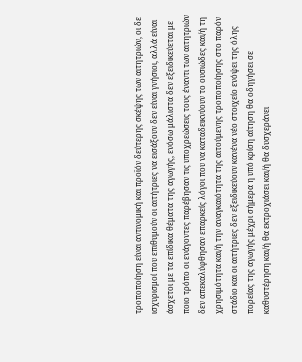τροποποίηση είναι αντινομική και προϊόν δεύτερης σκέψης των αιτητριών, οι δε ισχυρισμοί που επιθυμούν οι αιτήτριες να εισάξουν δεν είναι γνήσιοι, αλλά είναι άσχετοι με τα επίδικα θέματα της αγωγής, ενόσω μάλιστα δεν εξειδικεύεται με ποιο τρόπο οι ενάγοντες παρέβησαν τις υποχρεώσεις τους έναντι των αιτητριών δεν απεκαλύφθησαν επαρκείς λόγοι που να καταδεικνύουν το ουσιώδες και/ή τη χρησιμότητα και/ή την αναγκαιότητα της αιτούμενης τροποποίησης στο παρόν στάδιο και οι αιτήτριες δεν εξειδικεύουν κανένα νέο στοιχείο ενόψει της όλης πορείας της αγωγής μέχρι σήμερα η υπό κρίση αίτηση θα οδηγήσει σε καθυστέρηση και/ή θα εκτροχιάσει και/ή θα δυσχεράνει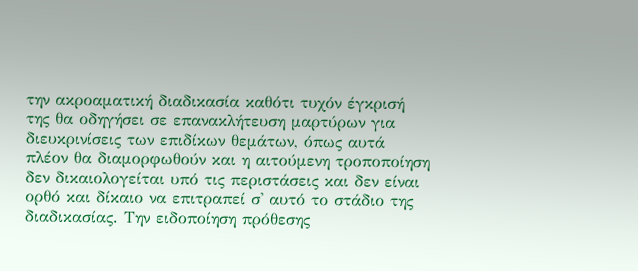την ακροαματική διαδικασία καθότι τυχόν έγκρισή της θα οδηγήσει σε επανακλήτευση μαρτύρων για διευκρινίσεις των επιδίκων θεμάτων, όπως αυτά πλέον θα διαμορφωθούν και η αιτούμενη τροποποίηση δεν δικαιολογείται υπό τις περιστάσεις και δεν είναι ορθό και δίκαιο να επιτραπεί σ' αυτό το στάδιο της διαδικασίας. Την ειδοποίηση πρόθεσης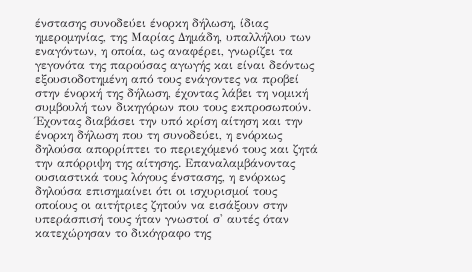ένστασης συνοδεύει ένορκη δήλωση, ίδιας ημερομηνίας, της Μαρίας Δημάδη, υπαλλήλου των εναγόντων, η οποία, ως αναφέρει, γνωρίζει τα γεγονότα της παρούσας αγωγής και είναι δεόντως εξουσιοδοτημένη από τους ενάγοντες να προβεί στην ένορκή της δήλωση, έχοντας λάβει τη νομική συμβουλή των δικηγόρων που τους εκπροσωπούν. Έχοντας διαβάσει την υπό κρίση αίτηση και την ένορκη δήλωση που τη συνοδεύει, η ενόρκως δηλούσα απορρίπτει το περιεχόμενό τους και ζητά την απόρριψη της αίτησης. Επαναλαμβάνοντας ουσιαστικά τους λόγους ένστασης, η ενόρκως δηλούσα επισημαίνει ότι οι ισχυρισμοί τους οποίους οι αιτήτριες ζητούν να εισάξουν στην υπεράσπισή τους ήταν γνωστοί σ' αυτές όταν κατεχώρησαν το δικόγραφο της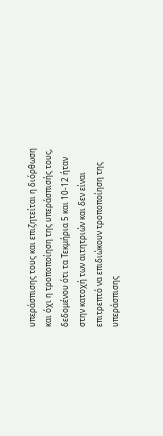υπεράσπισης τους και επιζητείται η διόρθωση και όχι η τροποποίηση της υπεράσπισής τους, δεδομένου ότι τα Τεκμήρια 5 και 10-12 ήταν στην κατοχή των αιτητριών και δεν είναι επιτρεπτό να επιδιώκουν τροποποίηση της υπεράσπισης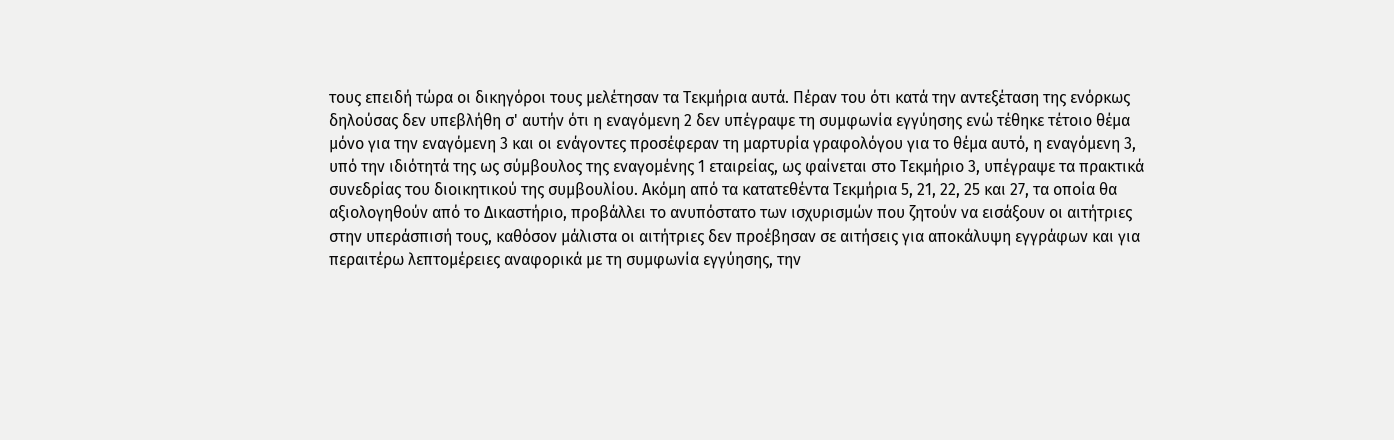τους επειδή τώρα οι δικηγόροι τους μελέτησαν τα Τεκμήρια αυτά. Πέραν του ότι κατά την αντεξέταση της ενόρκως δηλούσας δεν υπεβλήθη σ' αυτήν ότι η εναγόμενη 2 δεν υπέγραψε τη συμφωνία εγγύησης ενώ τέθηκε τέτοιο θέμα μόνο για την εναγόμενη 3 και οι ενάγοντες προσέφεραν τη μαρτυρία γραφολόγου για το θέμα αυτό, η εναγόμενη 3, υπό την ιδιότητά της ως σύμβουλος της εναγομένης 1 εταιρείας, ως φαίνεται στο Τεκμήριο 3, υπέγραψε τα πρακτικά συνεδρίας του διοικητικού της συμβουλίου. Ακόμη από τα κατατεθέντα Τεκμήρια 5, 21, 22, 25 και 27, τα οποία θα αξιολογηθούν από το Δικαστήριο, προβάλλει το ανυπόστατο των ισχυρισμών που ζητούν να εισάξουν οι αιτήτριες στην υπεράσπισή τους, καθόσον μάλιστα οι αιτήτριες δεν προέβησαν σε αιτήσεις για αποκάλυψη εγγράφων και για περαιτέρω λεπτομέρειες αναφορικά με τη συμφωνία εγγύησης, την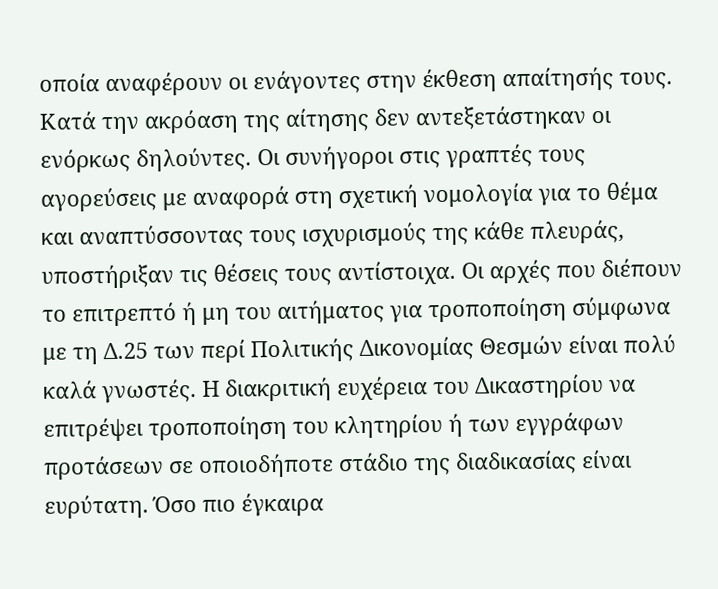οποία αναφέρουν οι ενάγοντες στην έκθεση απαίτησής τους. Κατά την ακρόαση της αίτησης δεν αντεξετάστηκαν οι ενόρκως δηλούντες. Οι συνήγοροι στις γραπτές τους αγορεύσεις με αναφορά στη σχετική νομολογία για το θέμα και αναπτύσσοντας τους ισχυρισμούς της κάθε πλευράς, υποστήριξαν τις θέσεις τους αντίστοιχα. Οι αρχές που διέπουν το επιτρεπτό ή μη του αιτήματος για τροποποίηση σύμφωνα με τη Δ.25 των περί Πολιτικής Δικονομίας Θεσμών είναι πολύ καλά γνωστές. Η διακριτική ευχέρεια του Δικαστηρίου να επιτρέψει τροποποίηση του κλητηρίου ή των εγγράφων προτάσεων σε οποιοδήποτε στάδιο της διαδικασίας είναι ευρύτατη. Όσο πιο έγκαιρα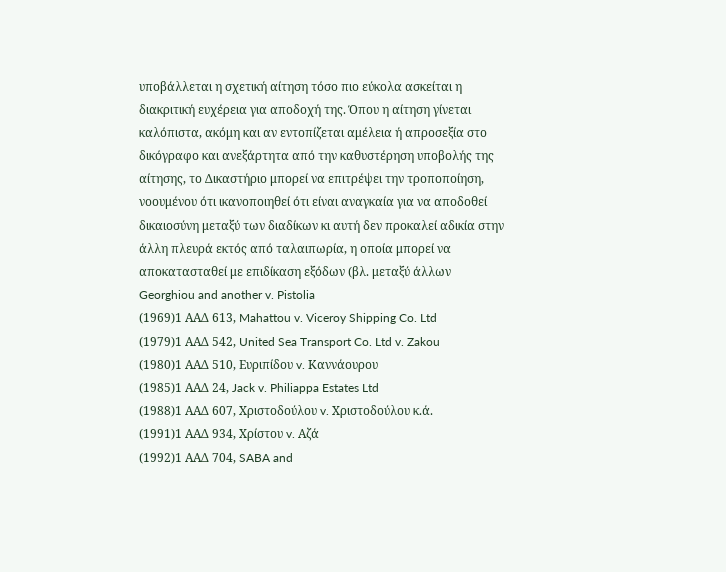υποβάλλεται η σχετική αίτηση τόσο πιο εύκολα ασκείται η διακριτική ευχέρεια για αποδοχή της. Όπου η αίτηση γίνεται καλόπιστα, ακόμη και αν εντοπίζεται αμέλεια ή απροσεξία στο δικόγραφο και ανεξάρτητα από την καθυστέρηση υποβολής της αίτησης, το Δικαστήριο μπορεί να επιτρέψει την τροποποίηση, νοουμένου ότι ικανοποιηθεί ότι είναι αναγκαία για να αποδοθεί δικαιοσύνη μεταξύ των διαδίκων κι αυτή δεν προκαλεί αδικία στην άλλη πλευρά εκτός από ταλαιπωρία, η οποία μπορεί να αποκατασταθεί με επιδίκαση εξόδων (βλ. μεταξύ άλλων Georghiou and another v. Pistolia
(1969)1 ΑΑΔ 613, Mahattou v. Viceroy Shipping Co. Ltd
(1979)1 ΑΑΔ 542, United Sea Transport Co. Ltd v. Zakou
(1980)1 ΑΑΔ 510, Ευριπίδου v. Καννάουρου
(1985)1 ΑΑΔ 24, Jack v. Philiappa Estates Ltd
(1988)1 ΑΑΔ 607, Χριστοδούλου v. Χριστοδούλου κ.ά.
(1991)1 ΑΑΔ 934, Χρίστου v. Αζά
(1992)1 ΑΑΔ 704, SABA and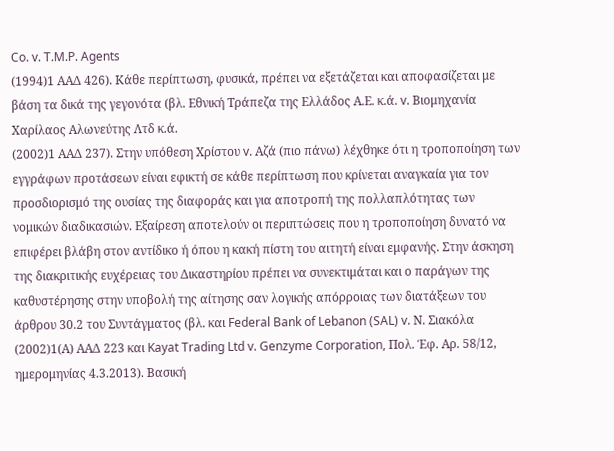Co. v. T.M.P. Agents
(1994)1 ΑΑΔ 426). Κάθε περίπτωση, φυσικά, πρέπει να εξετάζεται και αποφασίζεται με βάση τα δικά της γεγονότα (βλ. Εθνική Τράπεζα της Ελλάδος Α.Ε. κ.ά. v. Βιομηχανία Χαρίλαος Αλωνεύτης Λτδ κ.ά.
(2002)1 ΑΑΔ 237). Στην υπόθεση Χρίστου v. Αζά (πιο πάνω) λέχθηκε ότι η τροποποίηση των εγγράφων προτάσεων είναι εφικτή σε κάθε περίπτωση που κρίνεται αναγκαία για τον προσδιορισμό της ουσίας της διαφοράς και για αποτροπή της πολλαπλότητας των νομικών διαδικασιών. Εξαίρεση αποτελούν οι περιπτώσεις που η τροποποίηση δυνατό να επιφέρει βλάβη στον αντίδικο ή όπου η κακή πίστη του αιτητή είναι εμφανής. Στην άσκηση της διακριτικής ευχέρειας του Δικαστηρίου πρέπει να συνεκτιμάται και ο παράγων της καθυστέρησης στην υποβολή της αίτησης σαν λογικής απόρροιας των διατάξεων του άρθρου 30.2 του Συντάγματος (βλ. και Federal Bank of Lebanon (SAL) v. Ν. Σιακόλα
(2002)1(Α) ΑΑΔ 223 και Kayat Trading Ltd v. Genzyme Corporation, Πολ. Έφ. Αρ. 58/12, ημερομηνίας 4.3.2013). Βασική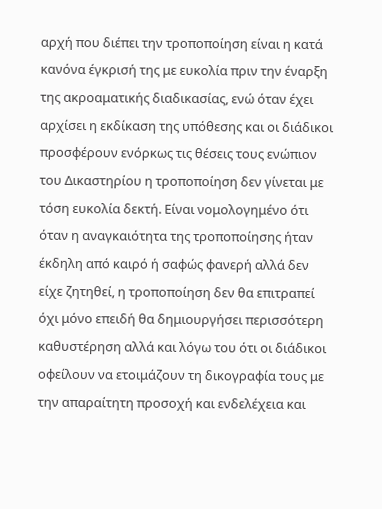αρχή που διέπει την τροποποίηση είναι η κατά κανόνα έγκρισή της με ευκολία πριν την έναρξη της ακροαματικής διαδικασίας, ενώ όταν έχει αρχίσει η εκδίκαση της υπόθεσης και οι διάδικοι προσφέρουν ενόρκως τις θέσεις τους ενώπιον του Δικαστηρίου η τροποποίηση δεν γίνεται με τόση ευκολία δεκτή. Είναι νομολογημένο ότι όταν η αναγκαιότητα της τροποποίησης ήταν έκδηλη από καιρό ή σαφώς φανερή αλλά δεν είχε ζητηθεί, η τροποποίηση δεν θα επιτραπεί όχι μόνο επειδή θα δημιουργήσει περισσότερη καθυστέρηση αλλά και λόγω του ότι οι διάδικοι οφείλουν να ετοιμάζουν τη δικογραφία τους με την απαραίτητη προσοχή και ενδελέχεια και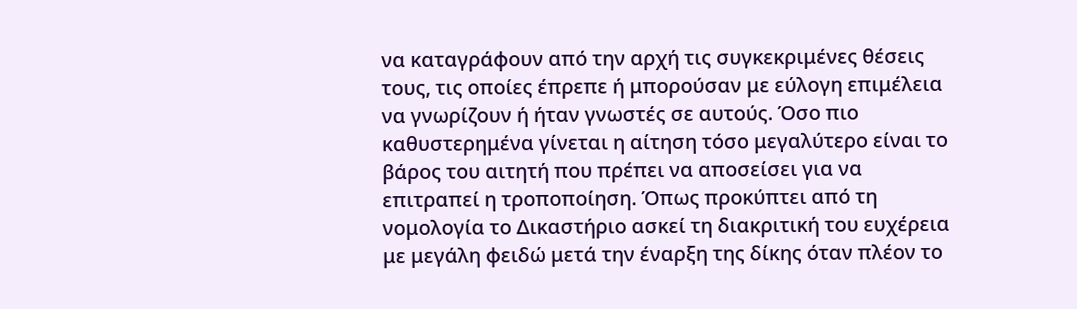να καταγράφουν από την αρχή τις συγκεκριμένες θέσεις τους, τις οποίες έπρεπε ή μπορούσαν με εύλογη επιμέλεια να γνωρίζουν ή ήταν γνωστές σε αυτούς. Όσο πιο καθυστερημένα γίνεται η αίτηση τόσο μεγαλύτερο είναι το βάρος του αιτητή που πρέπει να αποσείσει για να επιτραπεί η τροποποίηση. Όπως προκύπτει από τη νομολογία το Δικαστήριο ασκεί τη διακριτική του ευχέρεια με μεγάλη φειδώ μετά την έναρξη της δίκης όταν πλέον το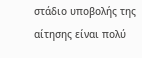στάδιο υποβολής της αίτησης είναι πολύ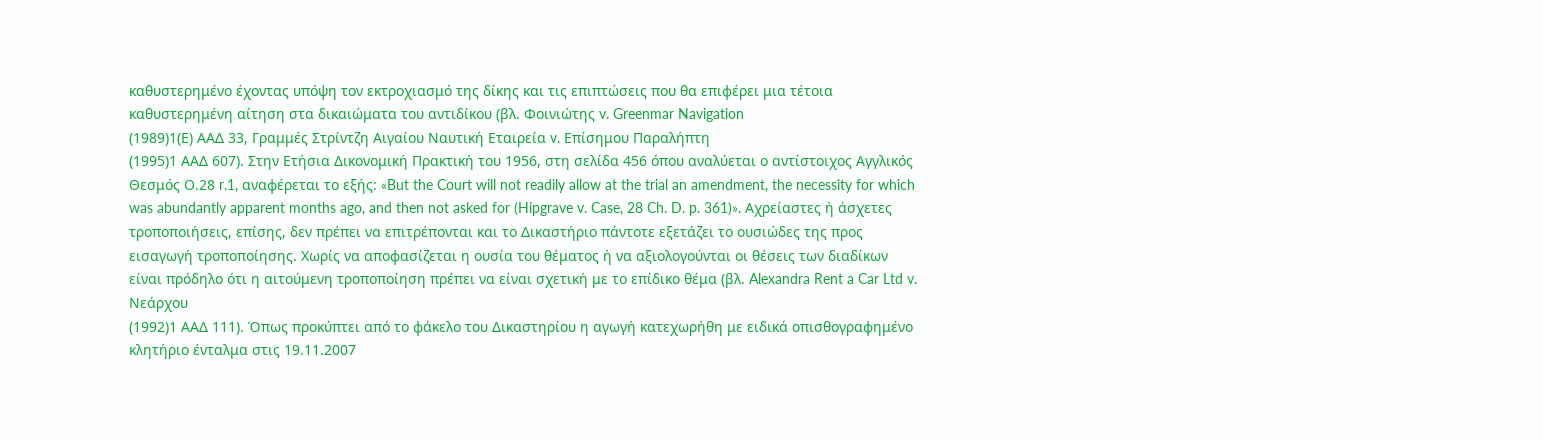καθυστερημένο έχοντας υπόψη τον εκτροχιασμό της δίκης και τις επιπτώσεις που θα επιφέρει μια τέτοια καθυστερημένη αίτηση στα δικαιώματα του αντιδίκου (βλ. Φοινιώτης v. Greenmar Navigation
(1989)1(Ε) ΑΑΔ 33, Γραμμές Στρίντζη Αιγαίου Ναυτική Εταιρεία v. Επίσημου Παραλήπτη
(1995)1 ΑΑΔ 607). Στην Ετήσια Δικονομική Πρακτική του 1956, στη σελίδα 456 όπου αναλύεται ο αντίστοιχος Αγγλικός Θεσμός Ο.28 r.1, αναφέρεται το εξής: «But the Court will not readily allow at the trial an amendment, the necessity for which was abundantly apparent months ago, and then not asked for (Hipgrave v. Case, 28 Ch. D. p. 361)». Αχρείαστες ή άσχετες τροποποιήσεις, επίσης, δεν πρέπει να επιτρέπονται και το Δικαστήριο πάντοτε εξετάζει το ουσιώδες της προς εισαγωγή τροποποίησης. Χωρίς να αποφασίζεται η ουσία του θέματος ή να αξιολογούνται οι θέσεις των διαδίκων είναι πρόδηλο ότι η αιτούμενη τροποποίηση πρέπει να είναι σχετική με το επίδικο θέμα (βλ. Alexandra Rent a Car Ltd v. Νεάρχου
(1992)1 ΑΑΔ 111). Όπως προκύπτει από το φάκελο του Δικαστηρίου η αγωγή κατεχωρήθη με ειδικά οπισθογραφημένο κλητήριο ένταλμα στις 19.11.2007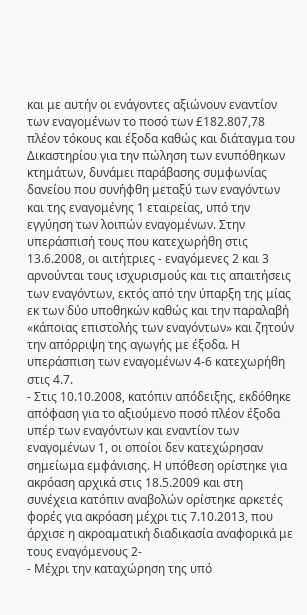και με αυτήν οι ενάγοντες αξιώνουν εναντίον των εναγομένων το ποσό των £182.807,78 πλέον τόκους και έξοδα καθώς και διάταγμα του Δικαστηρίου για την πώληση των ενυπόθηκων κτημάτων, δυνάμει παράβασης συμφωνίας δανείου που συνήφθη μεταξύ των εναγόντων και της εναγομένης 1 εταιρείας, υπό την εγγύηση των λοιπών εναγομένων. Στην υπεράσπισή τους που κατεχωρήθη στις 13.6.2008, οι αιτήτριες - εναγόμενες 2 και 3 αρνούνται τους ισχυρισμούς και τις απαιτήσεις των εναγόντων, εκτός από την ύπαρξη της μίας εκ των δύο υποθηκών καθώς και την παραλαβή «κάποιας επιστολής των εναγόντων» και ζητούν την απόρριψη της αγωγής με έξοδα. Η υπεράσπιση των εναγομένων 4-6 κατεχωρήθη στις 4.7.
- Στις 10.10.2008, κατόπιν απόδειξης, εκδόθηκε απόφαση για το αξιούμενο ποσό πλέον έξοδα υπέρ των εναγόντων και εναντίον των εναγομένων 1, οι οποίοι δεν κατεχώρησαν σημείωμα εμφάνισης. Η υπόθεση ορίστηκε για ακρόαση αρχικά στις 18.5.2009 και στη συνέχεια κατόπιν αναβολών ορίστηκε αρκετές φορές για ακρόαση μέχρι τις 7.10.2013, που άρχισε η ακροαματική διαδικασία αναφορικά με τους εναγόμενους 2-
- Μέχρι την καταχώρηση της υπό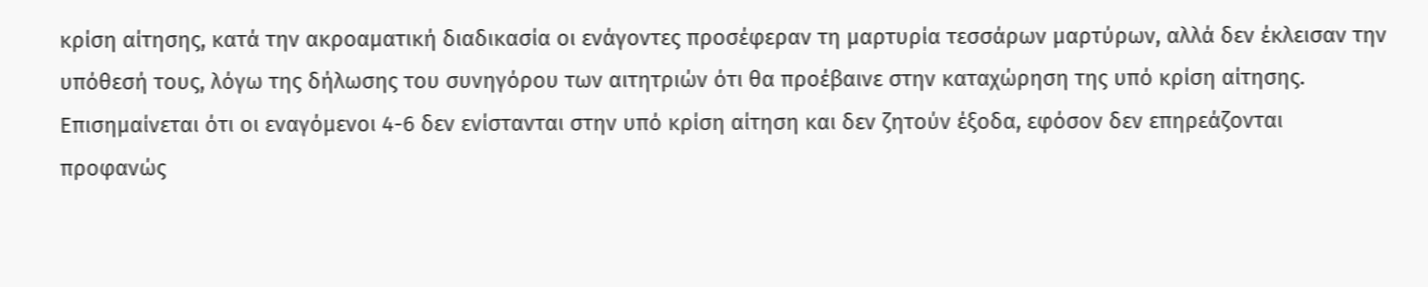κρίση αίτησης, κατά την ακροαματική διαδικασία οι ενάγοντες προσέφεραν τη μαρτυρία τεσσάρων μαρτύρων, αλλά δεν έκλεισαν την υπόθεσή τους, λόγω της δήλωσης του συνηγόρου των αιτητριών ότι θα προέβαινε στην καταχώρηση της υπό κρίση αίτησης. Επισημαίνεται ότι οι εναγόμενοι 4-6 δεν ενίστανται στην υπό κρίση αίτηση και δεν ζητούν έξοδα, εφόσον δεν επηρεάζονται προφανώς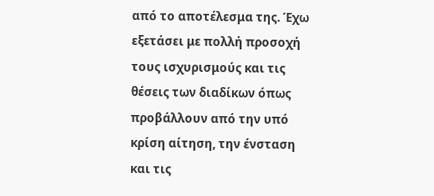από το αποτέλεσμα της. Έχω εξετάσει με πολλή προσοχή τους ισχυρισμούς και τις θέσεις των διαδίκων όπως προβάλλουν από την υπό κρίση αίτηση, την ένσταση και τις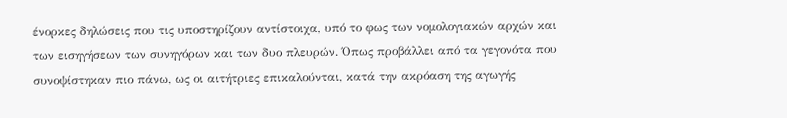ένορκες δηλώσεις που τις υποστηρίζουν αντίστοιχα, υπό το φως των νομολογιακών αρχών και των εισηγήσεων των συνηγόρων και των δυο πλευρών. Όπως προβάλλει από τα γεγονότα που συνοψίστηκαν πιο πάνω, ως οι αιτήτριες επικαλούνται, κατά την ακρόαση της αγωγής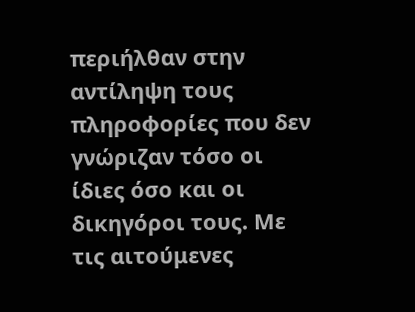περιήλθαν στην αντίληψη τους πληροφορίες που δεν γνώριζαν τόσο οι ίδιες όσο και οι δικηγόροι τους. Με τις αιτούμενες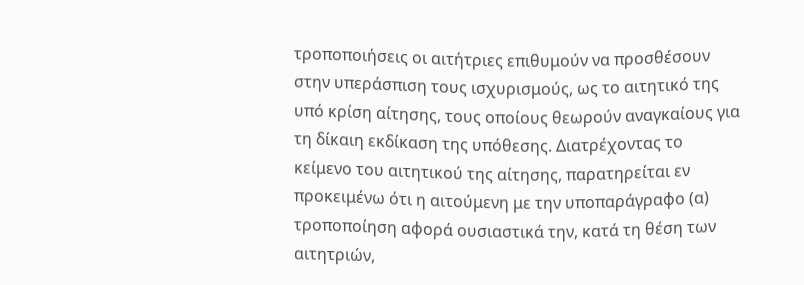τροποποιήσεις οι αιτήτριες επιθυμούν να προσθέσουν στην υπεράσπιση τους ισχυρισμούς, ως το αιτητικό της υπό κρίση αίτησης, τους οποίους θεωρούν αναγκαίους για τη δίκαιη εκδίκαση της υπόθεσης. Διατρέχοντας το κείμενο του αιτητικού της αίτησης, παρατηρείται εν προκειμένω ότι η αιτούμενη με την υποπαράγραφο (α) τροποποίηση αφορά ουσιαστικά την, κατά τη θέση των αιτητριών,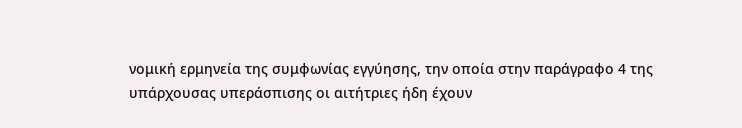νομική ερμηνεία της συμφωνίας εγγύησης, την οποία στην παράγραφο 4 της υπάρχουσας υπεράσπισης οι αιτήτριες ήδη έχουν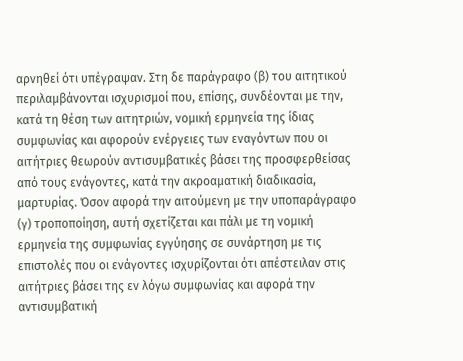αρνηθεί ότι υπέγραψαν. Στη δε παράγραφο (β) του αιτητικού περιλαμβάνονται ισχυρισμοί που, επίσης, συνδέονται με την, κατά τη θέση των αιτητριών, νομική ερμηνεία της ίδιας συμφωνίας και αφορούν ενέργειες των εναγόντων που οι αιτήτριες θεωρούν αντισυμβατικές βάσει της προσφερθείσας από τους ενάγοντες, κατά την ακροαματική διαδικασία, μαρτυρίας. Όσον αφορά την αιτούμενη με την υποπαράγραφο (γ) τροποποίηση, αυτή σχετίζεται και πάλι με τη νομική ερμηνεία της συμφωνίας εγγύησης σε συνάρτηση με τις επιστολές που οι ενάγοντες ισχυρίζονται ότι απέστειλαν στις αιτήτριες βάσει της εν λόγω συμφωνίας και αφορά την αντισυμβατική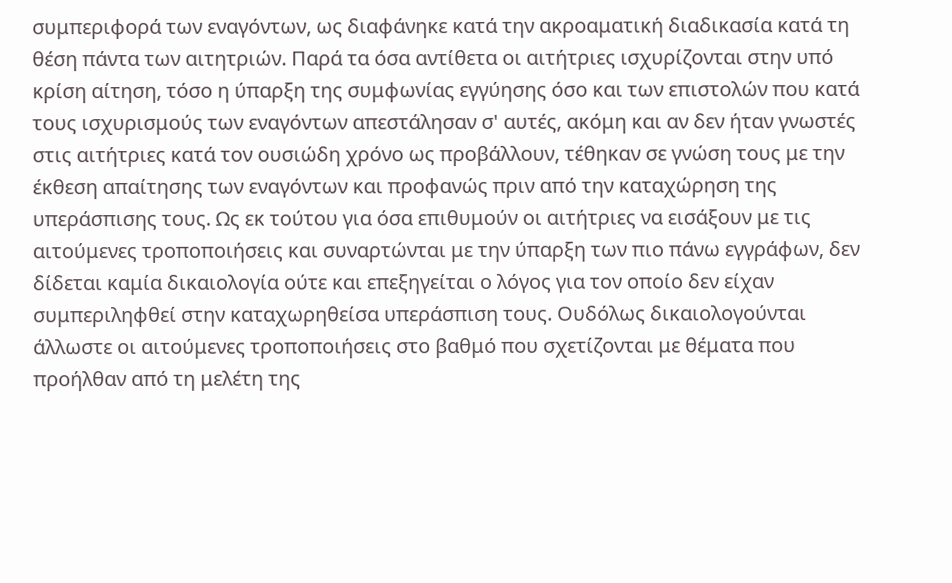συμπεριφορά των εναγόντων, ως διαφάνηκε κατά την ακροαματική διαδικασία κατά τη θέση πάντα των αιτητριών. Παρά τα όσα αντίθετα οι αιτήτριες ισχυρίζονται στην υπό κρίση αίτηση, τόσο η ύπαρξη της συμφωνίας εγγύησης όσο και των επιστολών που κατά τους ισχυρισμούς των εναγόντων απεστάλησαν σ' αυτές, ακόμη και αν δεν ήταν γνωστές στις αιτήτριες κατά τον ουσιώδη χρόνο ως προβάλλουν, τέθηκαν σε γνώση τους με την έκθεση απαίτησης των εναγόντων και προφανώς πριν από την καταχώρηση της υπεράσπισης τους. Ως εκ τούτου για όσα επιθυμούν οι αιτήτριες να εισάξουν με τις αιτούμενες τροποποιήσεις και συναρτώνται με την ύπαρξη των πιο πάνω εγγράφων, δεν δίδεται καμία δικαιολογία ούτε και επεξηγείται ο λόγος για τον οποίο δεν είχαν συμπεριληφθεί στην καταχωρηθείσα υπεράσπιση τους. Ουδόλως δικαιολογούνται άλλωστε οι αιτούμενες τροποποιήσεις στο βαθμό που σχετίζονται με θέματα που προήλθαν από τη μελέτη της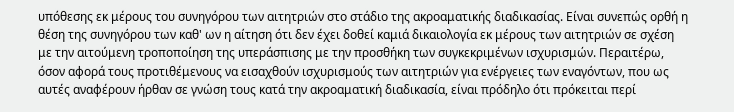υπόθεσης εκ μέρους του συνηγόρου των αιτητριών στο στάδιο της ακροαματικής διαδικασίας. Είναι συνεπώς ορθή η θέση της συνηγόρου των καθ' ων η αίτηση ότι δεν έχει δοθεί καμιά δικαιολογία εκ μέρους των αιτητριών σε σχέση με την αιτούμενη τροποποίηση της υπεράσπισης με την προσθήκη των συγκεκριμένων ισχυρισμών. Περαιτέρω, όσον αφορά τους προτιθέμενους να εισαχθούν ισχυρισμούς των αιτητριών για ενέργειες των εναγόντων, που ως αυτές αναφέρουν ήρθαν σε γνώση τους κατά την ακροαματική διαδικασία, είναι πρόδηλο ότι πρόκειται περί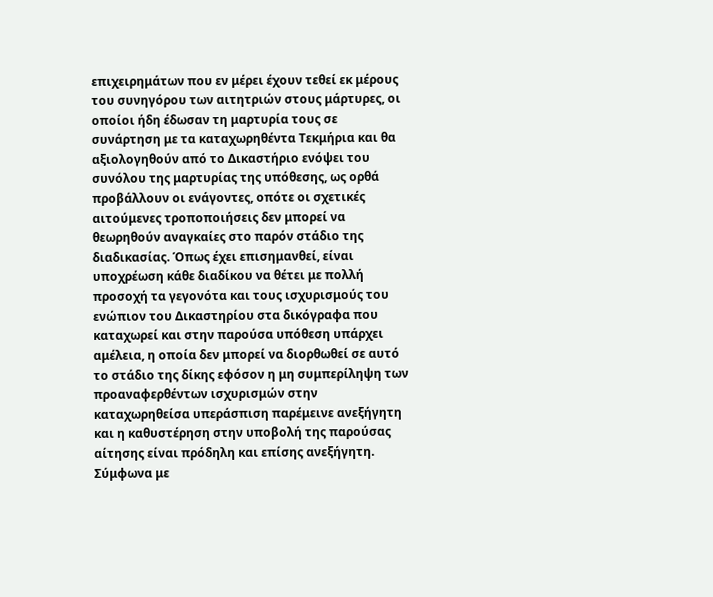επιχειρημάτων που εν μέρει έχουν τεθεί εκ μέρους του συνηγόρου των αιτητριών στους μάρτυρες, οι οποίοι ήδη έδωσαν τη μαρτυρία τους σε συνάρτηση με τα καταχωρηθέντα Τεκμήρια και θα αξιολογηθούν από το Δικαστήριο ενόψει του συνόλου της μαρτυρίας της υπόθεσης, ως ορθά προβάλλουν οι ενάγοντες, οπότε οι σχετικές αιτούμενες τροποποιήσεις δεν μπορεί να θεωρηθούν αναγκαίες στο παρόν στάδιο της διαδικασίας. Όπως έχει επισημανθεί, είναι υποχρέωση κάθε διαδίκου να θέτει με πολλή προσοχή τα γεγονότα και τους ισχυρισμούς του ενώπιον του Δικαστηρίου στα δικόγραφα που καταχωρεί και στην παρούσα υπόθεση υπάρχει αμέλεια, η οποία δεν μπορεί να διορθωθεί σε αυτό το στάδιο της δίκης εφόσον η μη συμπερίληψη των προαναφερθέντων ισχυρισμών στην καταχωρηθείσα υπεράσπιση παρέμεινε ανεξήγητη και η καθυστέρηση στην υποβολή της παρούσας αίτησης είναι πρόδηλη και επίσης ανεξήγητη. Σύμφωνα με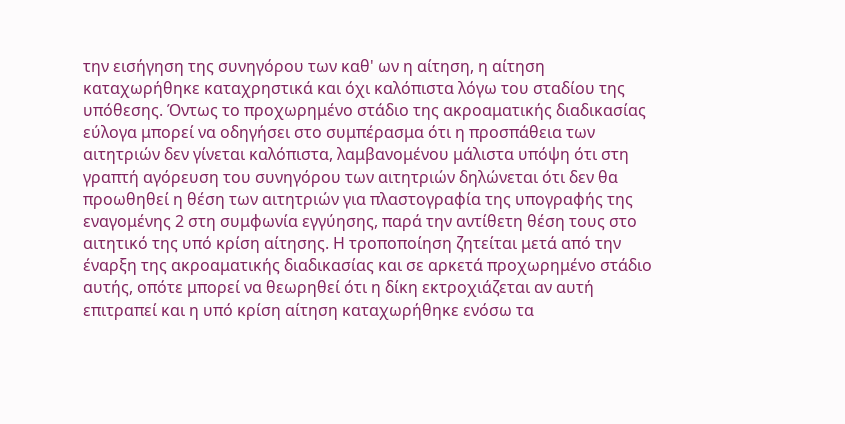την εισήγηση της συνηγόρου των καθ' ων η αίτηση, η αίτηση καταχωρήθηκε καταχρηστικά και όχι καλόπιστα λόγω του σταδίου της υπόθεσης. Όντως το προχωρημένο στάδιο της ακροαματικής διαδικασίας εύλογα μπορεί να οδηγήσει στο συμπέρασμα ότι η προσπάθεια των αιτητριών δεν γίνεται καλόπιστα, λαμβανομένου μάλιστα υπόψη ότι στη γραπτή αγόρευση του συνηγόρου των αιτητριών δηλώνεται ότι δεν θα προωθηθεί η θέση των αιτητριών για πλαστογραφία της υπογραφής της εναγομένης 2 στη συμφωνία εγγύησης, παρά την αντίθετη θέση τους στο αιτητικό της υπό κρίση αίτησης. Η τροποποίηση ζητείται μετά από την έναρξη της ακροαματικής διαδικασίας και σε αρκετά προχωρημένο στάδιο αυτής, οπότε μπορεί να θεωρηθεί ότι η δίκη εκτροχιάζεται αν αυτή επιτραπεί και η υπό κρίση αίτηση καταχωρήθηκε ενόσω τα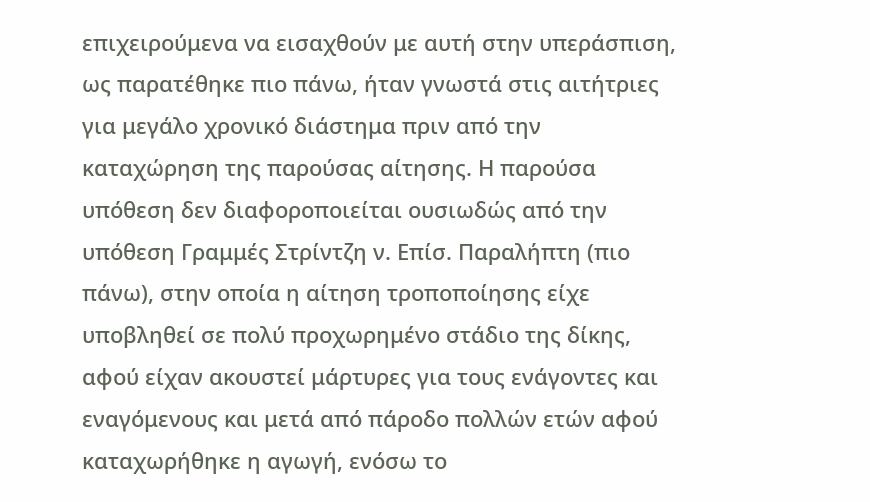επιχειρούμενα να εισαχθούν με αυτή στην υπεράσπιση, ως παρατέθηκε πιο πάνω, ήταν γνωστά στις αιτήτριες για μεγάλο χρονικό διάστημα πριν από την καταχώρηση της παρούσας αίτησης. Η παρούσα υπόθεση δεν διαφοροποιείται ουσιωδώς από την υπόθεση Γραμμές Στρίντζη ν. Επίσ. Παραλήπτη (πιο πάνω), στην οποία η αίτηση τροποποίησης είχε υποβληθεί σε πολύ προχωρημένο στάδιο της δίκης, αφού είχαν ακουστεί μάρτυρες για τους ενάγοντες και εναγόμενους και μετά από πάροδο πολλών ετών αφού καταχωρήθηκε η αγωγή, ενόσω το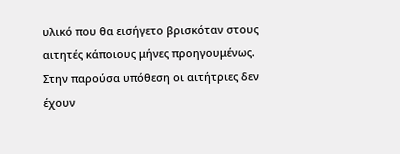υλικό που θα εισήγετο βρισκόταν στους αιτητές κάποιους μήνες προηγουμένως. Στην παρούσα υπόθεση οι αιτήτριες δεν έχουν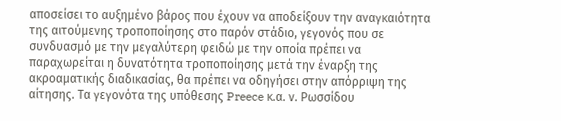αποσείσει το αυξημένο βάρος που έχουν να αποδείξουν την αναγκαιότητα της αιτούμενης τροποποίησης στο παρόν στάδιο, γεγονός που σε συνδυασμό με την μεγαλύτερη φειδώ με την οποία πρέπει να παραχωρείται η δυνατότητα τροποποίησης μετά την έναρξη της ακροαματικής διαδικασίας, θα πρέπει να οδηγήσει στην απόρριψη της αίτησης. Τα γεγονότα της υπόθεσης Preece κ.α. ν. Ρωσσίδου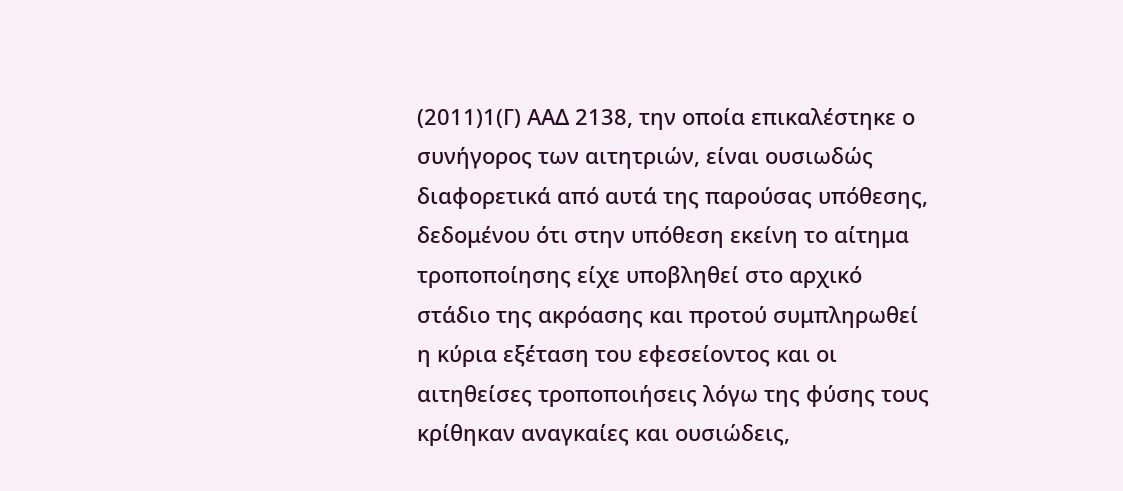(2011)1(Γ) ΑΑΔ 2138, την οποία επικαλέστηκε ο συνήγορος των αιτητριών, είναι ουσιωδώς διαφορετικά από αυτά της παρούσας υπόθεσης, δεδομένου ότι στην υπόθεση εκείνη το αίτημα τροποποίησης είχε υποβληθεί στο αρχικό στάδιο της ακρόασης και προτού συμπληρωθεί η κύρια εξέταση του εφεσείοντος και οι αιτηθείσες τροποποιήσεις λόγω της φύσης τους κρίθηκαν αναγκαίες και ουσιώδεις,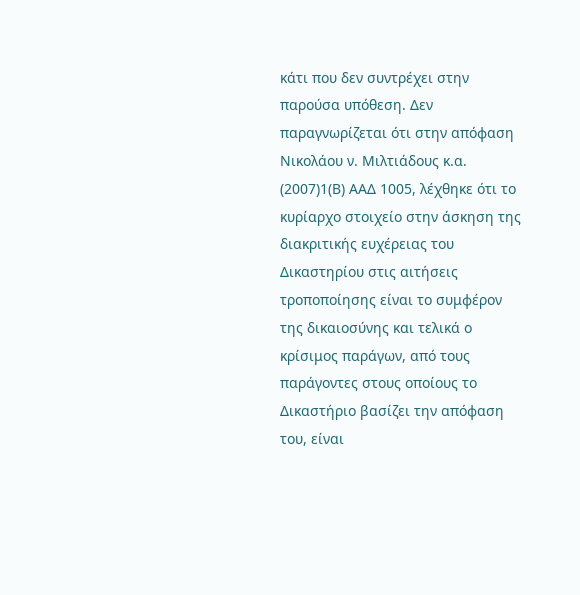κάτι που δεν συντρέχει στην παρούσα υπόθεση. Δεν παραγνωρίζεται ότι στην απόφαση Νικολάου ν. Μιλτιάδους κ.α.
(2007)1(Β) ΑΑΔ 1005, λέχθηκε ότι το κυρίαρχο στοιχείο στην άσκηση της διακριτικής ευχέρειας του Δικαστηρίου στις αιτήσεις τροποποίησης είναι το συμφέρον της δικαιοσύνης και τελικά ο κρίσιμος παράγων, από τους παράγοντες στους οποίους το Δικαστήριο βασίζει την απόφαση του, είναι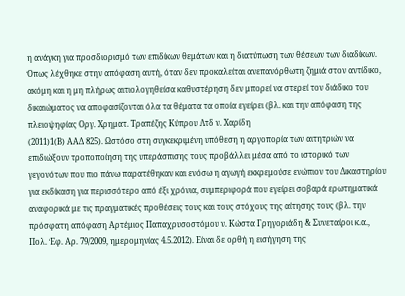η ανάγκη για προσδιορισμό των επιδίκων θεμάτων και η διατύπωση των θέσεων των διαδίκων. Όπως λέχθηκε στην απόφαση αυτή, όταν δεν προκαλείται ανεπανόρθωτη ζημιά στον αντίδικο, ακόμη και η μη πλήρως αιτιολογηθείσα καθυστέρηση δεν μπορεί να στερεί τον διάδικο του δικαιώματος να αποφασίζονται όλα τα θέματα τα οποία εγείρει (βλ. και την απόφαση της πλειοψηφίας Οργ. Χρηματ. Τραπέζης Κύπρου Λτδ ν. Χαρίδη
(2011)1(Β) ΑΑΔ 825). Ωστόσο στη συγκεκριμένη υπόθεση η αργοπορία των αιτητριών να επιδιώξουν τροποποίηση της υπεράσπισης τους προβάλλει μέσα από το ιστορικό των γεγονότων που πιο πάνω παρατέθηκαν και ενόσω η αγωγή εκκρεμούσε ενώπιον του Δικαστηρίου για εκδίκαση για περισσότερο από έξι χρόνια, συμπεριφορά που εγείρει σοβαρά ερωτηματικά αναφορικά με τις πραγματικές προθέσεις τους και τους στόχους της αίτησης τους (βλ. την πρόσφατη απόφαση Αρτέμιος Παπαχρυσοστόμου ν. Κώστα Γρηγοριάδη & Συνεταίροι κ.α., Πολ. Έφ. Αρ. 79/2009, ημερομηνίας 4.5.2012). Είναι δε ορθή η εισήγηση της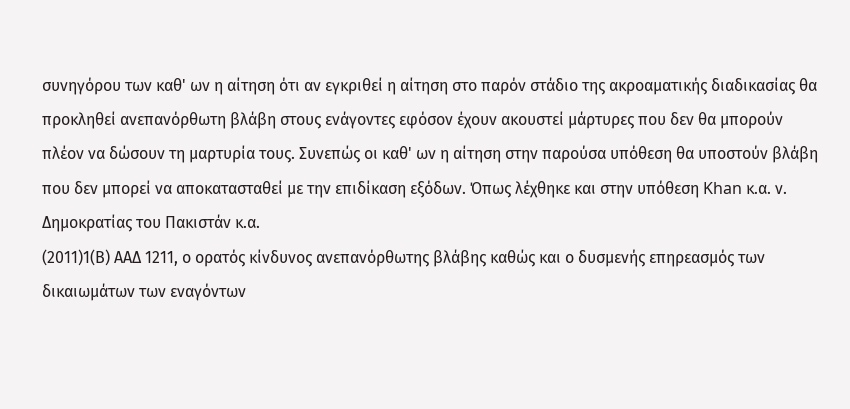συνηγόρου των καθ' ων η αίτηση ότι αν εγκριθεί η αίτηση στο παρόν στάδιο της ακροαματικής διαδικασίας θα προκληθεί ανεπανόρθωτη βλάβη στους ενάγοντες εφόσον έχουν ακουστεί μάρτυρες που δεν θα μπορούν πλέον να δώσουν τη μαρτυρία τους. Συνεπώς οι καθ' ων η αίτηση στην παρούσα υπόθεση θα υποστούν βλάβη που δεν μπορεί να αποκατασταθεί με την επιδίκαση εξόδων. Όπως λέχθηκε και στην υπόθεση Khan κ.α. ν. Δημοκρατίας του Πακιστάν κ.α.
(2011)1(Β) ΑΑΔ 1211, ο ορατός κίνδυνος ανεπανόρθωτης βλάβης καθώς και ο δυσμενής επηρεασμός των δικαιωμάτων των εναγόντων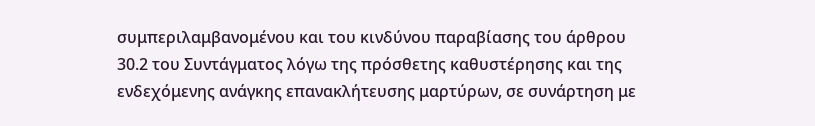συμπεριλαμβανομένου και του κινδύνου παραβίασης του άρθρου 30.2 του Συντάγματος λόγω της πρόσθετης καθυστέρησης και της ενδεχόμενης ανάγκης επανακλήτευσης μαρτύρων, σε συνάρτηση με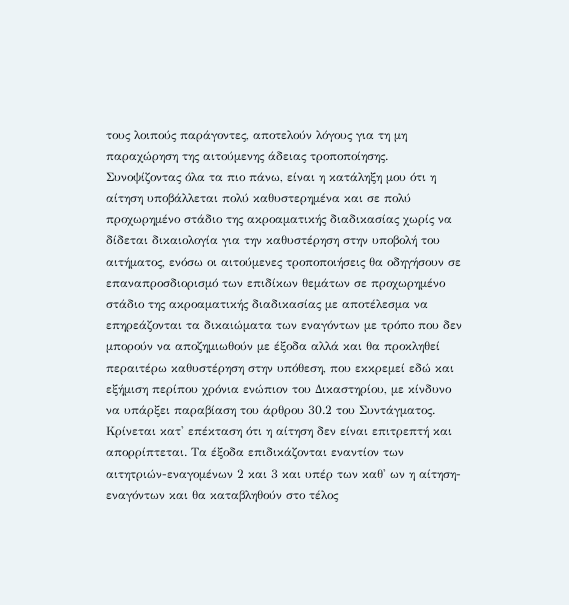τους λοιπούς παράγοντες, αποτελούν λόγους για τη μη παραχώρηση της αιτούμενης άδειας τροποποίησης. Συνοψίζοντας όλα τα πιο πάνω, είναι η κατάληξη μου ότι η αίτηση υποβάλλεται πολύ καθυστερημένα και σε πολύ προχωρημένο στάδιο της ακροαματικής διαδικασίας χωρίς να δίδεται δικαιολογία για την καθυστέρηση στην υποβολή του αιτήματος, ενόσω οι αιτούμενες τροποποιήσεις θα οδηγήσουν σε επαναπροσδιορισμό των επιδίκων θεμάτων σε προχωρημένο στάδιο της ακροαματικής διαδικασίας με αποτέλεσμα να επηρεάζονται τα δικαιώματα των εναγόντων με τρόπο που δεν μπορούν να αποζημιωθούν με έξοδα αλλά και θα προκληθεί περαιτέρω καθυστέρηση στην υπόθεση, που εκκρεμεί εδώ και εξήμιση περίπου χρόνια ενώπιον του Δικαστηρίου, με κίνδυνο να υπάρξει παραβίαση του άρθρου 30.2 του Συντάγματος. Κρίνεται κατ' επέκταση ότι η αίτηση δεν είναι επιτρεπτή και απορρίπτεται. Τα έξοδα επιδικάζονται εναντίον των αιτητριών-εναγομένων 2 και 3 και υπέρ των καθ' ων η αίτηση-εναγόντων και θα καταβληθούν στο τέλος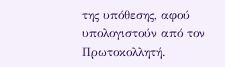της υπόθεσης, αφού υπολογιστούν από τον Πρωτοκολλητή.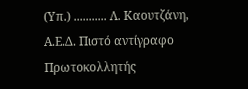(Υπ.) ........... Λ. Καουτζάνη, Α.Ε.Δ. Πιστό αντίγραφο Πρωτοκολλητής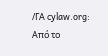/ΓΑ cylaw.org: Από το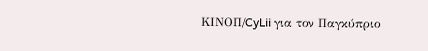ΚΙΝOΠ/CyLii για τον Παγκύπριο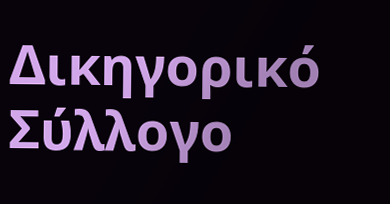Δικηγορικό Σύλλογο